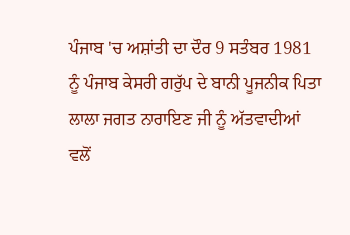ਪੰਜਾਬ 'ਚ ਅਸ਼ਾਂਤੀ ਦਾ ਦੌਰ 9 ਸਤੰਬਰ 1981 ਨੂੰ ਪੰਜਾਬ ਕੇਸਰੀ ਗਰੁੱਪ ਦੇ ਬਾਨੀ ਪੂਜਨੀਕ ਪਿਤਾ ਲਾਲਾ ਜਗਤ ਨਾਰਾਇਣ ਜੀ ਨੂੰ ਅੱਤਵਾਦੀਆਂ ਵਲੋਂ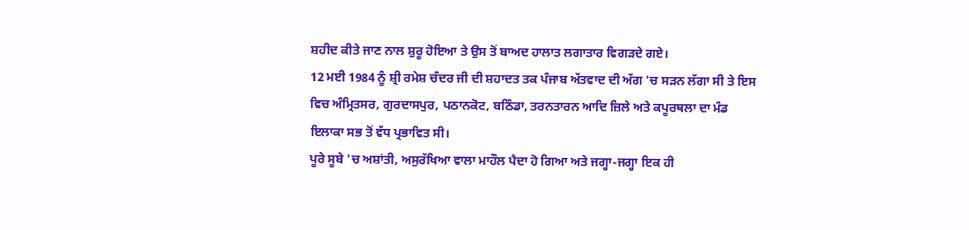ਸ਼ਹੀਦ ਕੀਤੇ ਜਾਣ ਨਾਲ ਸ਼ੁਰੂ ਹੋਇਆ ਤੇ ਉਸ ਤੋਂ ਬਾਅਦ ਹਾਲਾਤ ਲਗਾਤਾਰ ਵਿਗੜਦੇ ਗਏ।
12 ਮਈ 1984 ਨੂੰ ਸ਼੍ਰੀ ਰਮੇਸ਼ ਚੰਦਰ ਜੀ ਦੀ ਸ਼ਹਾਦਤ ਤਕ ਪੰਜਾਬ ਅੱਤਵਾਦ ਦੀ ਅੱਗ 'ਚ ਸੜਨ ਲੱਗਾ ਸੀ ਤੇ ਇਸ ਵਿਚ ਅੰਮ੍ਰਿਤਸਰ, ਗੁਰਦਾਸਪੁਰ, ਪਠਾਨਕੋਟ, ਬਠਿੰਡਾ, ਤਰਨਤਾਰਨ ਆਦਿ ਜ਼ਿਲੇ ਅਤੇ ਕਪੂਰਥਲਾ ਦਾ ਮੰਡ ਇਲਾਕਾ ਸਭ ਤੋਂ ਵੱਧ ਪ੍ਰਭਾਵਿਤ ਸੀ।
ਪੂਰੇ ਸੂਬੇ 'ਚ ਅਸ਼ਾਂਤੀ, ਅਸੁਰੱਖਿਆ ਵਾਲਾ ਮਾਹੌਲ ਪੈਦਾ ਹੋ ਗਿਆ ਅਤੇ ਜਗ੍ਹਾ-ਜਗ੍ਹਾ ਇਕ ਹੀ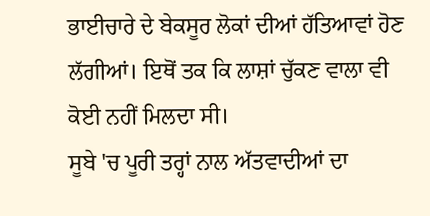ਭਾਈਚਾਰੇ ਦੇ ਬੇਕਸੂਰ ਲੋਕਾਂ ਦੀਆਂ ਹੱਤਿਆਵਾਂ ਹੋਣ ਲੱਗੀਆਂ। ਇਥੋਂ ਤਕ ਕਿ ਲਾਸ਼ਾਂ ਚੁੱਕਣ ਵਾਲਾ ਵੀ ਕੋਈ ਨਹੀਂ ਮਿਲਦਾ ਸੀ।
ਸੂਬੇ 'ਚ ਪੂਰੀ ਤਰ੍ਹਾਂ ਨਾਲ ਅੱਤਵਾਦੀਆਂ ਦਾ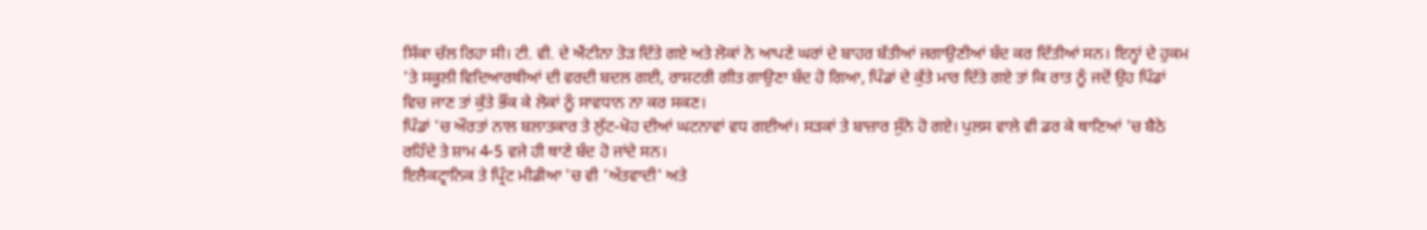ਸਿੱਕਾ ਚੱਲ ਰਿਹਾ ਸੀ। ਟੀ. ਵੀ. ਦੇ ਐਂਟੀਨਾ ਤੋੜ ਦਿੱਤੇ ਗਏ ਅਤੇ ਲੋਕਾਂ ਨੇ ਆਪਣੇ ਘਰਾਂ ਦੇ ਬਾਹਰ ਬੱਤੀਆਂ ਜਗਾਉਣੀਆਂ ਬੰਦ ਕਰ ਦਿੱਤੀਆਂ ਸਨ। ਇਨ੍ਹਾਂ ਦੇ ਹੁਕਮ 'ਤੇ ਸਕੂਲੀ ਵਿਦਿਆਰਥੀਆਂ ਦੀ ਵਰਦੀ ਬਦਲ ਗਈ, ਰਾਸ਼ਟਰੀ ਗੀਤ ਗਾਉਣਾ ਬੰਦ ਹੋ ਗਿਆ, ਪਿੰਡਾਂ ਦੇ ਕੁੱਤੇ ਮਾਰ ਦਿੱਤੇ ਗਏ ਤਾਂ ਕਿ ਰਾਤ ਨੂੰ ਜਦੋਂ ਉਹ ਪਿੰਡਾਂ ਵਿਚ ਜਾਣ ਤਾਂ ਕੁੱਤੇ ਭੌਂਕ ਕੇ ਲੋਕਾਂ ਨੂੰ ਸਾਵਧਾਨ ਨਾ ਕਰ ਸਕਣ।
ਪਿੰਡਾਂ 'ਚ ਔਰਤਾਂ ਨਾਲ ਬਲਾਤਕਾਰ ਤੇ ਲੁੱਟ-ਖੋਹ ਦੀਆਂ ਘਟਨਾਵਾਂ ਵਧ ਗਈਆਂ। ਸੜਕਾਂ ਤੇ ਬਾਜ਼ਾਰ ਸੁੰਨੇ ਹੋ ਗਏ। ਪੁਲਸ ਵਾਲੇ ਵੀ ਡਰ ਕੇ ਥਾਣਿਆਂ 'ਚ ਬੈਠੇ ਰਹਿੰਦੇ ਤੇ ਸ਼ਾਮ 4-5 ਵਜੇ ਹੀ ਥਾਣੇ ਬੰਦ ਹੋ ਜਾਂਦੇ ਸਨ।
ਇਲੈਕਟ੍ਰਾਨਿਕ ਤੇ ਪ੍ਰਿੰਟ ਮੀਡੀਆ 'ਚ ਵੀ 'ਅੱਤਵਾਦੀ' ਅਤੇ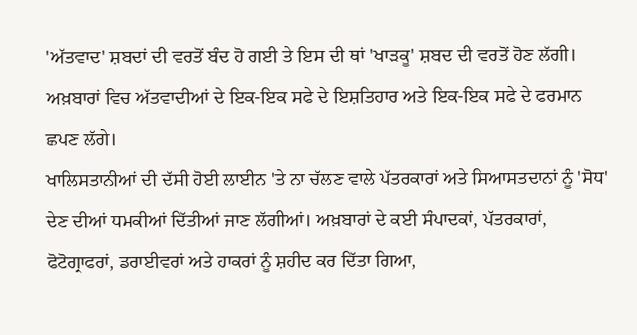'ਅੱਤਵਾਦ' ਸ਼ਬਦਾਂ ਦੀ ਵਰਤੋਂ ਬੰਦ ਹੋ ਗਈ ਤੇ ਇਸ ਦੀ ਥਾਂ 'ਖਾੜਕੂ' ਸ਼ਬਦ ਦੀ ਵਰਤੋਂ ਹੋਣ ਲੱਗੀ। ਅਖ਼ਬਾਰਾਂ ਵਿਚ ਅੱਤਵਾਦੀਆਂ ਦੇ ਇਕ-ਇਕ ਸਫੇ ਦੇ ਇਸ਼ਤਿਹਾਰ ਅਤੇ ਇਕ-ਇਕ ਸਫੇ ਦੇ ਫਰਮਾਨ ਛਪਣ ਲੱਗੇ।
ਖਾਲਿਸਤਾਨੀਆਂ ਦੀ ਦੱਸੀ ਹੋਈ ਲਾਈਨ 'ਤੇ ਨਾ ਚੱਲਣ ਵਾਲੇ ਪੱਤਰਕਾਰਾਂ ਅਤੇ ਸਿਆਸਤਦਾਨਾਂ ਨੂੰ 'ਸੋਧ' ਦੇਣ ਦੀਆਂ ਧਮਕੀਆਂ ਦਿੱਤੀਆਂ ਜਾਣ ਲੱਗੀਆਂ। ਅਖ਼ਬਾਰਾਂ ਦੇ ਕਈ ਸੰਪਾਦਕਾਂ, ਪੱਤਰਕਾਰਾਂ, ਫੋਟੋਗ੍ਰਾਫਰਾਂ, ਡਰਾਈਵਰਾਂ ਅਤੇ ਹਾਕਰਾਂ ਨੂੰ ਸ਼ਹੀਦ ਕਰ ਦਿੱਤਾ ਗਿਆ,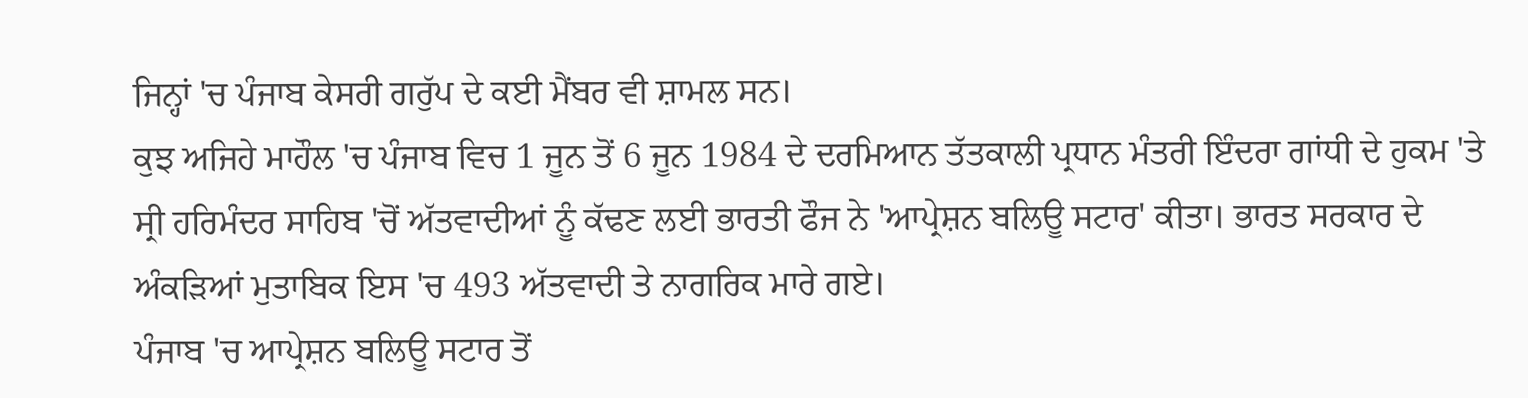ਜਿਨ੍ਹਾਂ 'ਚ ਪੰਜਾਬ ਕੇਸਰੀ ਗਰੁੱਪ ਦੇ ਕਈ ਮੈਂਬਰ ਵੀ ਸ਼ਾਮਲ ਸਨ।
ਕੁਝ ਅਜਿਹੇ ਮਾਹੌਲ 'ਚ ਪੰਜਾਬ ਵਿਚ 1 ਜੂਨ ਤੋਂ 6 ਜੂਨ 1984 ਦੇ ਦਰਮਿਆਨ ਤੱਤਕਾਲੀ ਪ੍ਰਧਾਨ ਮੰਤਰੀ ਇੰਦਰਾ ਗਾਂਧੀ ਦੇ ਹੁਕਮ 'ਤੇ ਸ੍ਰੀ ਹਰਿਮੰਦਰ ਸਾਹਿਬ 'ਚੋਂ ਅੱਤਵਾਦੀਆਂ ਨੂੰ ਕੱਢਣ ਲਈ ਭਾਰਤੀ ਫੌਜ ਨੇ 'ਆਪ੍ਰੇਸ਼ਨ ਬਲਿਊ ਸਟਾਰ' ਕੀਤਾ। ਭਾਰਤ ਸਰਕਾਰ ਦੇ ਅੰਕੜਿਆਂ ਮੁਤਾਬਿਕ ਇਸ 'ਚ 493 ਅੱਤਵਾਦੀ ਤੇ ਨਾਗਰਿਕ ਮਾਰੇ ਗਏ।
ਪੰਜਾਬ 'ਚ ਆਪ੍ਰੇਸ਼ਨ ਬਲਿਊ ਸਟਾਰ ਤੋਂ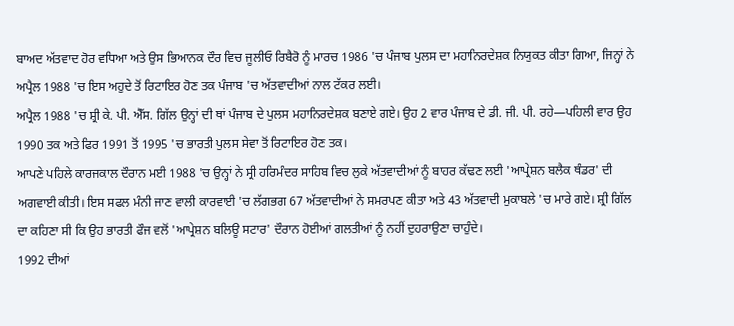ਬਾਅਦ ਅੱਤਵਾਦ ਹੋਰ ਵਧਿਆ ਅਤੇ ਉਸ ਭਿਆਨਕ ਦੌਰ ਵਿਚ ਜੂਲੀਓ ਰਿਬੈਰੋ ਨੂੰ ਮਾਰਚ 1986 'ਚ ਪੰਜਾਬ ਪੁਲਸ ਦਾ ਮਹਾਨਿਰਦੇਸ਼ਕ ਨਿਯੁਕਤ ਕੀਤਾ ਗਿਆ, ਜਿਨ੍ਹਾਂ ਨੇ ਅਪ੍ਰੈਲ 1988 'ਚ ਇਸ ਅਹੁਦੇ ਤੋਂ ਰਿਟਾਇਰ ਹੋਣ ਤਕ ਪੰਜਾਬ 'ਚ ਅੱਤਵਾਦੀਆਂ ਨਾਲ ਟੱਕਰ ਲਈ।
ਅਪ੍ਰੈਲ 1988 'ਚ ਸ਼੍ਰੀ ਕੇ. ਪੀ. ਐੱਸ. ਗਿੱਲ ਉਨ੍ਹਾਂ ਦੀ ਥਾਂ ਪੰਜਾਬ ਦੇ ਪੁਲਸ ਮਹਾਨਿਰਦੇਸ਼ਕ ਬਣਾਏ ਗਏ। ਉਹ 2 ਵਾਰ ਪੰਜਾਬ ਦੇ ਡੀ. ਜੀ. ਪੀ. ਰਹੇ—ਪਹਿਲੀ ਵਾਰ ਉਹ 1990 ਤਕ ਅਤੇ ਫਿਰ 1991 ਤੋਂ 1995 'ਚ ਭਾਰਤੀ ਪੁਲਸ ਸੇਵਾ ਤੋਂ ਰਿਟਾਇਰ ਹੋਣ ਤਕ।
ਆਪਣੇ ਪਹਿਲੇ ਕਾਰਜਕਾਲ ਦੌਰਾਨ ਮਈ 1988 'ਚ ਉਨ੍ਹਾਂ ਨੇ ਸ੍ਰੀ ਹਰਿਮੰਦਰ ਸਾਹਿਬ ਵਿਚ ਲੁਕੇ ਅੱਤਵਾਦੀਆਂ ਨੂੰ ਬਾਹਰ ਕੱਢਣ ਲਈ 'ਆਪ੍ਰੇਸ਼ਨ ਬਲੈਕ ਥੰਡਰ' ਦੀ ਅਗਵਾਈ ਕੀਤੀ। ਇਸ ਸਫਲ ਮੰਨੀ ਜਾਣ ਵਾਲੀ ਕਾਰਵਾਈ 'ਚ ਲੱਗਭਗ 67 ਅੱਤਵਾਦੀਆਂ ਨੇ ਸਮਰਪਣ ਕੀਤਾ ਅਤੇ 43 ਅੱਤਵਾਦੀ ਮੁਕਾਬਲੇ 'ਚ ਮਾਰੇ ਗਏ। ਸ਼੍ਰੀ ਗਿੱਲ ਦਾ ਕਹਿਣਾ ਸੀ ਕਿ ਉਹ ਭਾਰਤੀ ਫੌਜ ਵਲੋਂ 'ਆਪ੍ਰੇਸ਼ਨ ਬਲਿਊ ਸਟਾਰ' ਦੌਰਾਨ ਹੋਈਆਂ ਗਲਤੀਆਂ ਨੂੰ ਨਹੀਂ ਦੁਹਰਾਉਣਾ ਚਾਹੁੰਦੇ।
1992 ਦੀਆਂ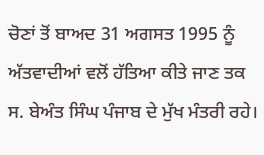ਚੋਣਾਂ ਤੋਂ ਬਾਅਦ 31 ਅਗਸਤ 1995 ਨੂੰ ਅੱਤਵਾਦੀਆਂ ਵਲੋਂ ਹੱਤਿਆ ਕੀਤੇ ਜਾਣ ਤਕ ਸ. ਬੇਅੰਤ ਸਿੰਘ ਪੰਜਾਬ ਦੇ ਮੁੱਖ ਮੰਤਰੀ ਰਹੇ।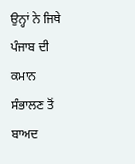ਉਨ੍ਹਾਂ ਨੇ ਜਿਥੇ ਪੰਜਾਬ ਦੀ ਕਮਾਨ ਸੰਭਾਲਣ ਤੋਂ ਬਾਅਦ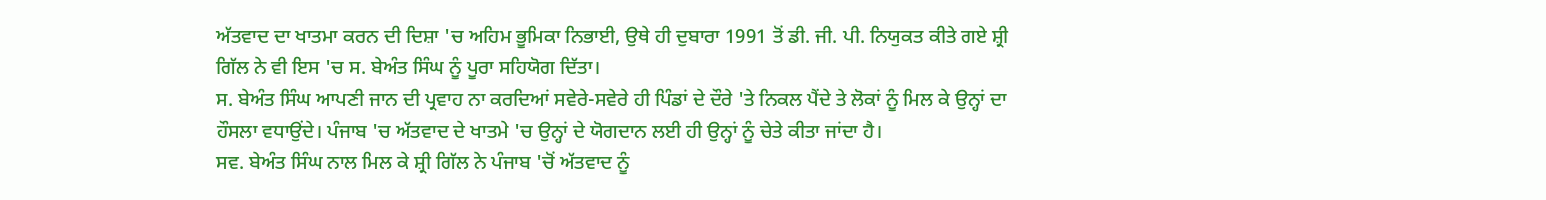ਅੱਤਵਾਦ ਦਾ ਖਾਤਮਾ ਕਰਨ ਦੀ ਦਿਸ਼ਾ 'ਚ ਅਹਿਮ ਭੂਮਿਕਾ ਨਿਭਾਈ, ਉਥੇ ਹੀ ਦੁਬਾਰਾ 1991 ਤੋਂ ਡੀ. ਜੀ. ਪੀ. ਨਿਯੁਕਤ ਕੀਤੇ ਗਏ ਸ਼੍ਰੀ ਗਿੱਲ ਨੇ ਵੀ ਇਸ 'ਚ ਸ. ਬੇਅੰਤ ਸਿੰਘ ਨੂੰ ਪੂਰਾ ਸਹਿਯੋਗ ਦਿੱਤਾ।
ਸ. ਬੇਅੰਤ ਸਿੰਘ ਆਪਣੀ ਜਾਨ ਦੀ ਪ੍ਰਵਾਹ ਨਾ ਕਰਦਿਆਂ ਸਵੇਰੇ-ਸਵੇਰੇ ਹੀ ਪਿੰਡਾਂ ਦੇ ਦੌਰੇ 'ਤੇ ਨਿਕਲ ਪੈਂਦੇ ਤੇ ਲੋਕਾਂ ਨੂੰ ਮਿਲ ਕੇ ਉਨ੍ਹਾਂ ਦਾ ਹੌਸਲਾ ਵਧਾਉਂਦੇ। ਪੰਜਾਬ 'ਚ ਅੱਤਵਾਦ ਦੇ ਖਾਤਮੇ 'ਚ ਉਨ੍ਹਾਂ ਦੇ ਯੋਗਦਾਨ ਲਈ ਹੀ ਉਨ੍ਹਾਂ ਨੂੰ ਚੇਤੇ ਕੀਤਾ ਜਾਂਦਾ ਹੈ।
ਸਵ. ਬੇਅੰਤ ਸਿੰਘ ਨਾਲ ਮਿਲ ਕੇ ਸ਼੍ਰੀ ਗਿੱਲ ਨੇ ਪੰਜਾਬ 'ਚੋਂ ਅੱਤਵਾਦ ਨੂੰ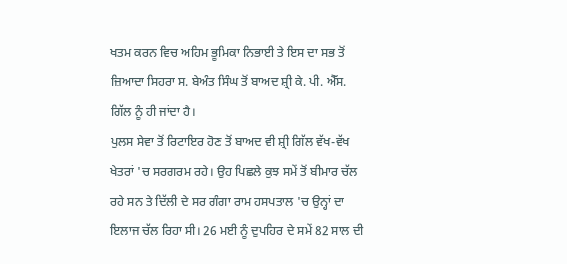ਖਤਮ ਕਰਨ ਵਿਚ ਅਹਿਮ ਭੂਮਿਕਾ ਨਿਭਾਈ ਤੇ ਇਸ ਦਾ ਸਭ ਤੋਂ ਜ਼ਿਆਦਾ ਸਿਹਰਾ ਸ. ਬੇਅੰਤ ਸਿੰਘ ਤੋਂ ਬਾਅਦ ਸ਼੍ਰੀ ਕੇ. ਪੀ. ਐੱਸ. ਗਿੱਲ ਨੂੰ ਹੀ ਜਾਂਦਾ ਹੈ।
ਪੁਲਸ ਸੇਵਾ ਤੋਂ ਰਿਟਾਇਰ ਹੋਣ ਤੋਂ ਬਾਅਦ ਵੀ ਸ਼੍ਰੀ ਗਿੱਲ ਵੱਖ-ਵੱਖ ਖੇਤਰਾਂ 'ਚ ਸਰਗਰਮ ਰਹੇ। ਉਹ ਪਿਛਲੇ ਕੁਝ ਸਮੇਂ ਤੋਂ ਬੀਮਾਰ ਚੱਲ ਰਹੇ ਸਨ ਤੇ ਦਿੱਲੀ ਦੇ ਸਰ ਗੰਗਾ ਰਾਮ ਹਸਪਤਾਲ 'ਚ ਉਨ੍ਹਾਂ ਦਾ ਇਲਾਜ ਚੱਲ ਰਿਹਾ ਸੀ। 26 ਮਈ ਨੂੰ ਦੁਪਹਿਰ ਦੇ ਸਮੇਂ 82 ਸਾਲ ਦੀ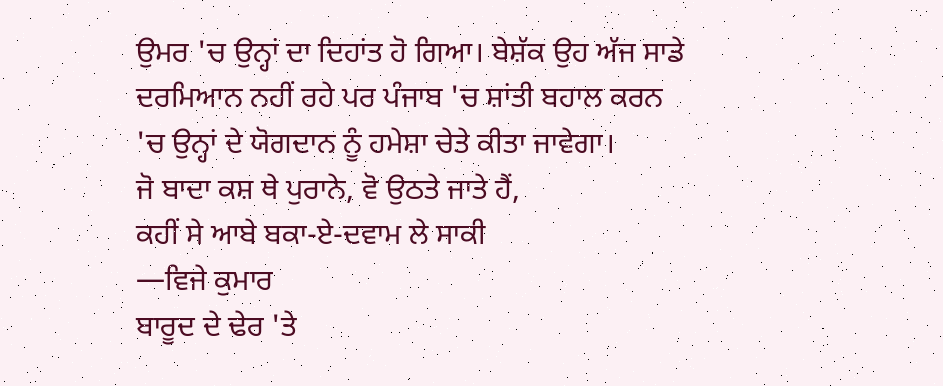ਉਮਰ 'ਚ ਉਨ੍ਹਾਂ ਦਾ ਦਿਹਾਂਤ ਹੋ ਗਿਆ। ਬੇਸ਼ੱਕ ਉਹ ਅੱਜ ਸਾਡੇ ਦਰਮਿਆਨ ਨਹੀਂ ਰਹੇ ਪਰ ਪੰਜਾਬ 'ਚ ਸ਼ਾਂਤੀ ਬਹਾਲ ਕਰਨ 'ਚ ਉਨ੍ਹਾਂ ਦੇ ਯੋਗਦਾਨ ਨੂੰ ਹਮੇਸ਼ਾ ਚੇਤੇ ਕੀਤਾ ਜਾਵੇਗਾ।
ਜੋ ਬਾਦਾ ਕਸ਼ ਥੇ ਪੁਰਾਨੇ, ਵੋ ਉਠਤੇ ਜਾਤੇ ਹੈਂ,
ਕਹੀਂ ਸੇ ਆਬੇ ਬਕਾ-ਏ-ਦਵਾਮ ਲੇ ਸਾਕੀ
—ਵਿਜੇ ਕੁਮਾਰ
ਬਾਰੂਦ ਦੇ ਢੇਰ 'ਤੇ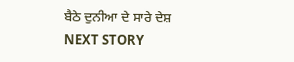ਬੈਠੇ ਦੁਨੀਆ ਦੇ ਸਾਰੇ ਦੇਸ਼
NEXT STORY